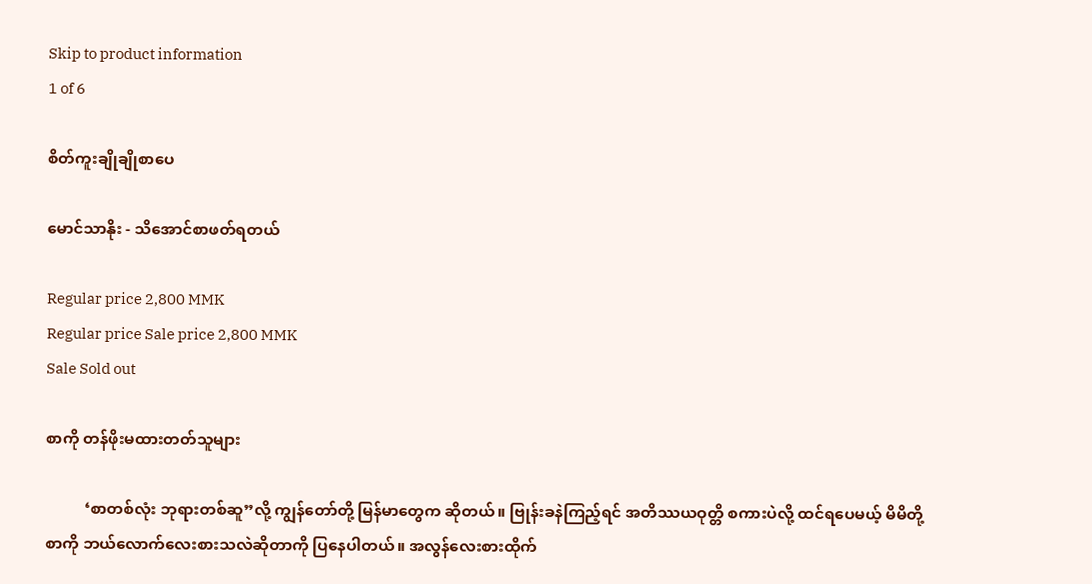Skip to product information
1 of 6

စိတ်ကူးချိုချိုစာပေ

မောင်သာနိုး - သိအောင်စာဖတ်ရတယ်

Regular price 2,800 MMK
Regular price Sale price 2,800 MMK
Sale Sold out

စာကို တန်ဖိုးမထားတတ်သူများ

          ‘စာတစ်လုံး ဘုရားတစ်ဆူ”လို့ ကျွန်တော်တို့ မြန်မာတွေက ဆိုတယ်။ ဗြုန်းခနဲကြည့်ရင် အတိဿယဝုတ္တိ စကားပဲလို့ ထင်ရပေမယ့် မိမိတို့စာကို ဘယ်လောက်လေးစားသလဲဆိုတာကို ပြနေပါတယ်။ အလွန်လေးစားထိုက်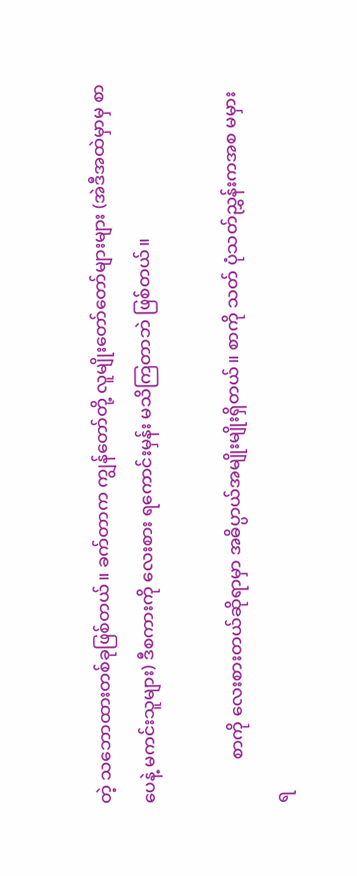တဲ့ သဘောထားတစ်ခုဖြစ်တယ်။ ခက်တာက ကျွန်တော်တို့ လူမျိုးတော်တော်များများ (အဲဒီအထဲမှာမှ စာပေနဲ့ မကင်းသူများ) ဒီစကားကို လေးစား ရကောင်းမှန်း မသိကြတာဘဲ ဖြစ်တယ်။

          စာကို လေးစားတယ်ဆိုရာမှာ အဓိပ္ပာယ်အမျိုးမျိုးရှိတယ်။ စာကို သတ် ပုံသတ်ညွှန်းကအစ မမှားရ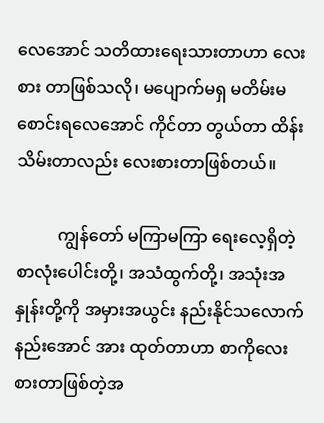လေအောင် သတိထားရေးသားတာဟာ လေးစား တာဖြစ်သလို၊ မပျောက်မရှ မတိမ်းမစောင်းရလေအောင် ကိုင်တာ တွယ်တာ ထိန်းသိမ်းတာလည်း လေးစားတာဖြစ်တယ်။

          ကျွန်တော် မကြာမကြာ ရေးလေ့ရှိတဲ့ စာလုံးပေါင်းတို့၊ အသံထွက်တို့၊ အသုံးအနှုန်းတို့ကို အမှားအယွင်း နည်းနိုင်သလောက် နည်းအောင် အား ထုတ်တာဟာ စာကိုလေးစားတာဖြစ်တဲ့အ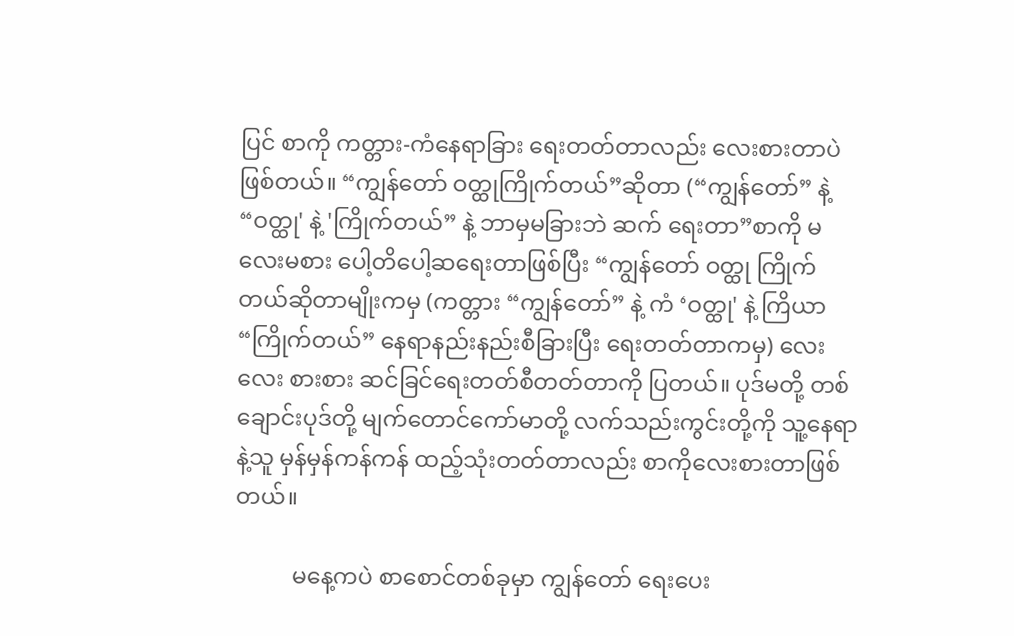ပြင် စာကို ကတ္တား-ကံနေရာခြား ရေးတတ်တာလည်း လေးစားတာပဲဖြစ်တယ်။ “ကျွန်တော် ဝတ္ထုကြိုက်တယ်”ဆိုတာ (“ကျွန်တော်” နဲ့ “ဝတ္ထု' နဲ့ 'ကြိုက်တယ်” နဲ့ ဘာမှမခြားဘဲ ဆက် ရေးတာ”စာကို မလေးမစား ပေါ့တိပေါ့ဆရေးတာဖြစ်ပြီး “ကျွန်တော် ဝတ္ထု ကြိုက်တယ်ဆိုတာမျိုးကမှ (ကတ္တား “ကျွန်တော်” နဲ့ ကံ ‘ဝတ္ထု' နဲ့ ကြိယာ “ကြိုက်တယ်” နေရာနည်းနည်းစီခြားပြီး ရေးတတ်တာကမှ) လေးလေး စားစား ဆင်ခြင်ရေးတတ်စီတတ်တာကို ပြတယ်။ ပုဒ်မတို့ တစ်ချောင်းပုဒ်တို့ မျက်တောင်ကော်မာတို့ လက်သည်းကွင်းတို့ကို သူ့နေရာနဲ့သူ မှန်မှန်ကန်ကန် ထည့်သုံးတတ်တာလည်း စာကိုလေးစားတာဖြစ်တယ်။

          မနေ့ကပဲ စာစောင်တစ်ခုမှာ ကျွန်တော် ရေးပေး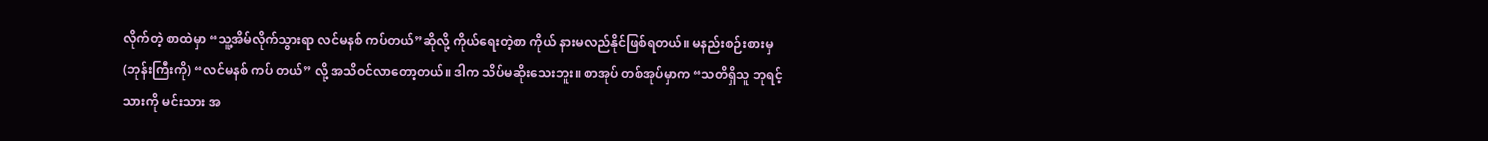လိုက်တဲ့ စာထဲမှာ “သူ့အိမ်လိုက်သွားရာ လင်မနစ် ကပ်တယ်”ဆိုလို့ ကိုယ်ရေးတဲ့စာ ကိုယ် နားမလည်နိုင်ဖြစ်ရတယ်။ မနည်းစဉ်းစားမှ(ဘုန်းကြီးကို) “လင်မနစ် ကပ် တယ်” လို့ အသိဝင်လာတော့တယ်။ ဒါက သိပ်မဆိုးသေးဘူး။ စာအုပ် တစ်အုပ်မှာက “သတိရှိသူ ဘုရင့်သားကို မင်းသား အ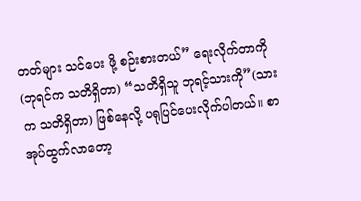တတ်များ သင်ပေး ဖို့ စဉ်းစားတယ်” ရေးလိုက်တာကို (ဘုရင်က သတိရှိတာ) “သတိရှိသူ ဘုရင့်သားကို”(သားက သတိရှိတာ) ဖြစ်နေလို့ ပရုပြင်ပေးလိုက်ပါတယ်။ စာအုပ်ထွက်လာတော့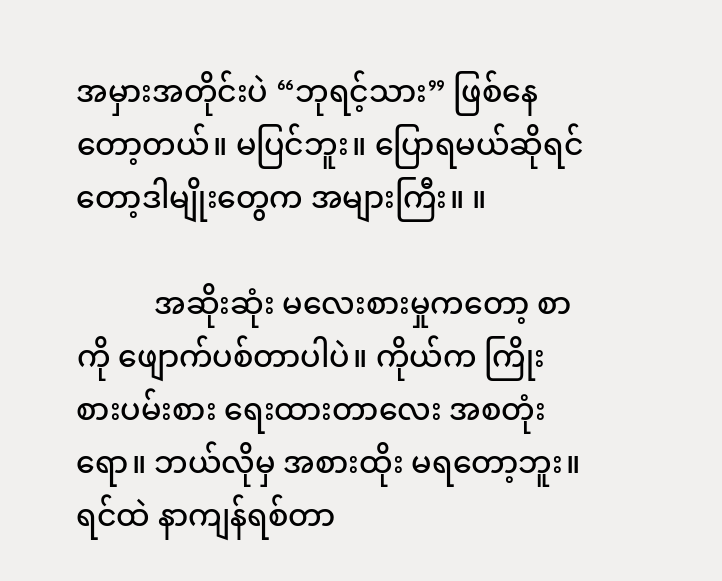အမှားအတိုင်းပဲ “ဘုရင့်သား” ဖြစ်နေတော့တယ်။ မပြင်ဘူး။ ပြောရမယ်ဆိုရင်တော့ဒါမျိုးတွေက အများကြီး။ ။

          အဆိုးဆုံး မလေးစားမှုကတော့ စာကို ဖျောက်ပစ်တာပါပဲ။ ကိုယ်က ကြိုးစားပမ်းစား ရေးထားတာလေး အစတုံးရော။ ဘယ်လိုမှ အစားထိုး မရတော့ဘူး။ ရင်ထဲ နာကျန်ရစ်တာ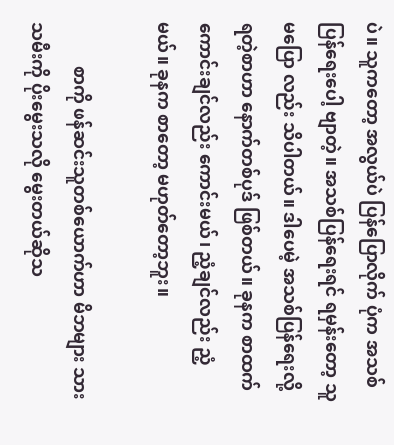ပဲ။ သူကတော့ အလွယ်ပဲ ပြန်ပြောလိုက် ပုံက အသစ်ပြန်ရေးပေါ့ ဗျာတဲ့။ အသစ်ပြန်ရေးရင် ရမှန်းတော့ သူ မပြော လည်း သိပါတယ်။ ဒါပေမဲ့ အသစ်ပြန်ရေးလို့ ရတဲ့စာဟာ နောက်တစ်ပုဒ် ဖြစ်တယ်။ ခုနက စာထက် ကောင်းချင်လည်း ကောင်းမယ်၊ ညံ့ချင်လည်း ညံ့မယ်။ ခုနက စာတော့ မဟုတ်တော့ဘူး။

          စာကို ဖန်ဆင်းသူတစ်ယောက်ဟာ မိဘများ သားသမီးကို ပိုးမွေးသလို မွေးတယ်ဆိုသ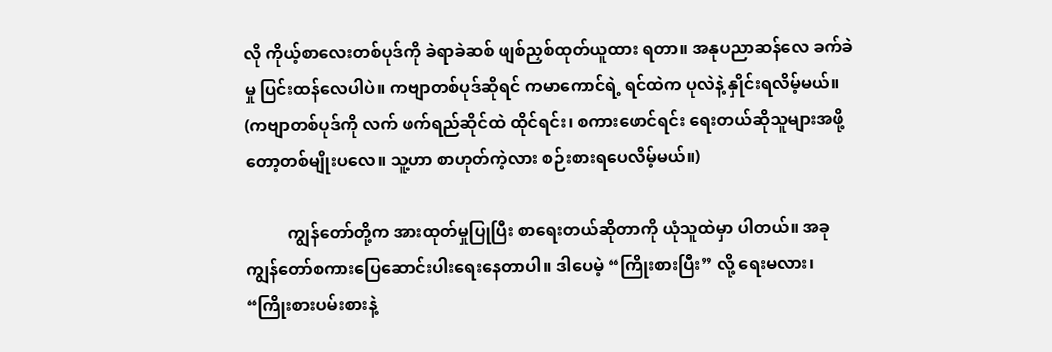လို ကိုယ့်စာလေးတစ်ပုဒ်ကို ခဲရာခဲဆစ် ဖျစ်ညှစ်ထုတ်ယူထား ရတာ။ အနုပညာဆန်လေ ခက်ခဲမှု ပြင်းထန်လေပါပဲ။ ကဗျာတစ်ပုဒ်ဆိုရင် ကမာကောင်ရဲ့ ရင်ထဲက ပုလဲနဲ့ နှိုင်းရလိမ့်မယ်။ (ကဗျာတစ်ပုဒ်ကို လက် ဖက်ရည်ဆိုင်ထဲ ထိုင်ရင်း၊ စကားဖောင်ရင်း ရေးတယ်ဆိုသူများအဖို့တော့တစ်မျိုးပလေ။ သူ့ဟာ စာဟုတ်ကဲ့လား စဉ်းစားရပေလိမ့်မယ်။)

          ကျွန်တော်တို့က အားထုတ်မှုပြုပြီး စာရေးတယ်ဆိုတာကို ယုံသူထဲမှာ ပါတယ်။ အခု ကျွန်တော်စကားပြေဆောင်းပါးရေးနေတာပါ။ ဒါပေမဲ့ “ကြိုးစားပြီး” လို့ ရေးမလား၊ “ကြိုးစားပမ်းစားနဲ့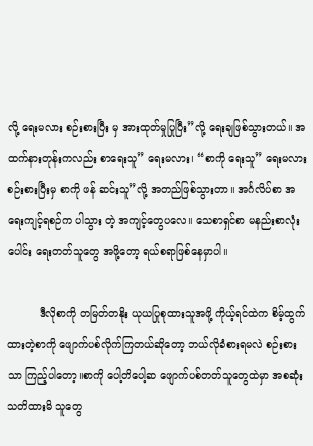လို့ ရေးမလား စဉ်းစားပြီး မှ အားထုတ်မှုပြုပြီး”လို့ ရေးချဖြစ်သွားတယ်။ အထက်နားတုန်းကလည်း စာရေးသူ” ရေးမလား၊ “စာကို ရေးသူ” ရေးမလား စဉ်းစားပြီးမှ စာကို ဖန် ဆင်းသူ”လို့ အတည်ဖြစ်သွားတာ။ အင်္ဂလိပ်စာ အရေးကျင့်ရစဉ်က ပါသွား တဲ့ အကျင့်တွေပလေ။ သေစာရှင်စာ မနည်းစာလုံးပေါင်း ရေးတတ်သူတွေ အဖို့တော့ ရယ်စရာဖြစ်နေမှာပါ။

          ဒီလိုစာကို တမြတ်တနိုး ယုယပြုစုထားသူအဖို့ ကိုယ့်ရင်ထဲက စိမ့်ထွက် ထားတဲ့စာကို ဖျောက်ပစ်လိုက်ကြတယ်ဆိုတော့ ဘယ်လိုခံစားရမလဲ စဉ်းစား သာ ကြည့်ပါတော့။စာကို ပေါ့တိပေါ့ဆ ဖျောက်ပစ်တတ်သူတွေထဲမှာ အစဆုံး သတိထားမိ သူတွေ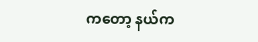ကတော့ နယ်က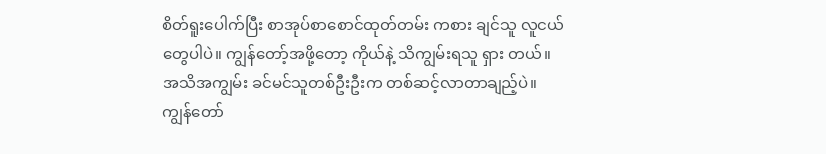စိတ်ရူးပေါက်ပြီး စာအုပ်စာစောင်ထုတ်တမ်း ကစား ချင်သူ လူငယ်တွေပါပဲ။ ကျွန်တော့်အဖို့တော့ ကိုယ်နဲ့ သိကျွမ်းရသူ ရှား တယ်။ အသိအကျွမ်း ခင်မင်သူတစ်ဦးဦးက တစ်ဆင့်လာတာချည့်ပဲ။ ကျွန်တော်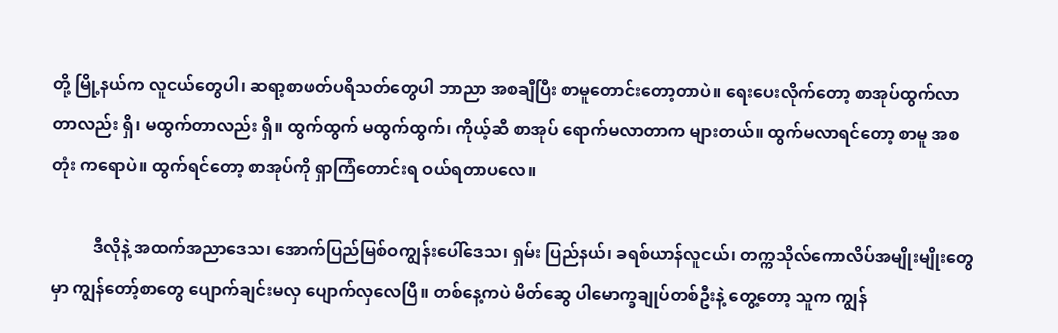တို့ မြို့နယ်က လူငယ်တွေပါ၊ ဆရာ့စာဖတ်ပရိသတ်တွေပါ ဘာညာ အစချီပြီး စာမူတောင်းတော့တာပဲ။ ရေးပေးလိုက်တော့ စာအုပ်ထွက်လာ တာလည်း ရှိ၊ မထွက်တာလည်း ရှိ။ ထွက်ထွက် မထွက်ထွက်၊ ကိုယ့်ဆီ စာအုပ် ရောက်မလာတာက များတယ်။ ထွက်မလာရင်တော့ စာမူ အစတုံး ကရောပဲ။ ထွက်ရင်တော့ စာအုပ်ကို ရှာကြံတောင်းရ ဝယ်ရတာပလေ။

          ဒီလိုနဲ့ အထက်အညာဒေသ၊ အောက်ပြည်မြစ်ဝကျွန်းပေါ်ဒေသ၊ ရှမ်း ပြည်နယ်၊ ခရစ်ယာန်လူငယ်၊ တက္ကသိုလ်ကောလိပ်အမျိုးမျိုးတွေမှာ ကျွန်တော့်စာတွေ ပျောက်ချင်းမလှ ပျောက်လှလေပြီ။ တစ်နေ့ကပဲ မိတ်ဆွေ ပါမောက္ခချုပ်တစ်ဦးနဲ့ တွေ့တော့ သူက ကျွန်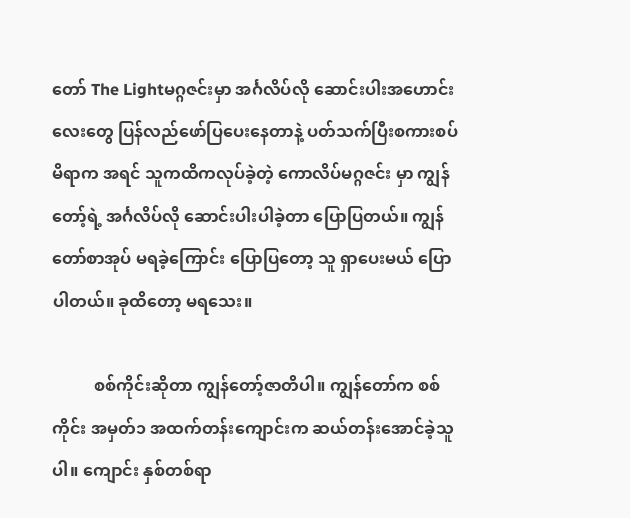တော် The Lightမဂ္ဂဇင်းမှာ အင်္ဂလိပ်လို ဆောင်းပါးအဟောင်းလေးတွေ ပြန်လည်ဖော်ပြပေးနေတာနဲ့ ပတ်သက်ပြီးစကားစပ်မိရာက အရင် သူကထိကလုပ်ခဲ့တဲ့ ကောလိပ်မဂ္ဂဇင်း မှာ ကျွန်တော့်ရဲ့ အင်္ဂလိပ်လို ဆောင်းပါးပါခဲ့တာ ပြောပြတယ်။ ကျွန်တော်စာအုပ် မရခဲ့ကြောင်း ပြောပြတော့ သူ ရှာပေးမယ် ပြောပါတယ်။ ခုထိတော့ မရသေး။

          စစ်ကိုင်းဆိုတာ ကျွန်တော့်ဇာတိပါ။ ကျွန်တော်က စစ်ကိုင်း အမှတ်၁ အထက်တန်းကျောင်းက ဆယ်တန်းအောင်ခဲ့သူပါ။ ကျောင်း နှစ်တစ်ရာ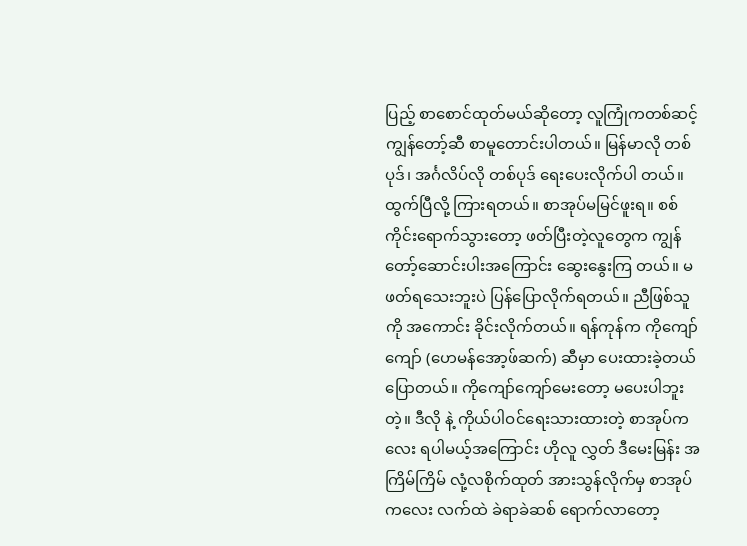ပြည့် စာစောင်ထုတ်မယ်ဆိုတော့ လူကြုံကတစ်ဆင့် ကျွန်တော့်ဆီ စာမူတောင်းပါတယ်။ မြန်မာလို တစ်ပုဒ်၊ အင်္ဂလိပ်လို တစ်ပုဒ် ရေးပေးလိုက်ပါ တယ်။ ထွက်ပြီလို့ ကြားရတယ်။ စာအုပ်မမြင်ဖူးရ။ စစ်ကိုင်းရောက်သွားတော့ ဖတ်ပြီးတဲ့လူတွေက ကျွန်တော့်ဆောင်းပါးအကြောင်း ဆွေးနွေးကြ တယ်။ မဖတ်ရသေးဘူးပဲ ပြန်ပြောလိုက်ရတယ်။ ညီဖြစ်သူကို အကောင်း ခိုင်းလိုက်တယ်။ ရန်ကုန်က ကိုကျော်ကျော် (ဟေမန်အော့ဖ်ဆက်) ဆီမှာ ပေးထားခဲ့တယ်ပြောတယ်။ ကိုကျော်ကျော်မေးတော့ မပေးပါဘူးတဲ့။ ဒီလို နဲ့ ကိုယ်ပါဝင်ရေးသားထားတဲ့ စာအုပ်ကလေး ရပါမယ့်အကြောင်း ဟိုလူ လွှတ် ဒီမေးမြန်း အကြိမ်ကြိမ် လုံ့လစိုက်ထုတ် အားသွန်လိုက်မှ စာအုပ် ကလေး လက်ထဲ ခဲရာခဲဆစ် ရောက်လာတော့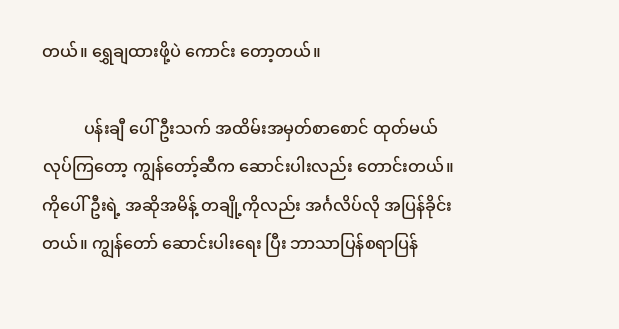တယ်။ ရွှေချထားဖို့ပဲ ကောင်း တော့တယ်။

          ပန်းချီ ပေါ်ဦးသက် အထိမ်းအမှတ်စာစောင် ထုတ်မယ်လုပ်ကြတော့ ကျွန်တော့်ဆီက ဆောင်းပါးလည်း တောင်းတယ်။ ကိုပေါ်ဦးရဲ့ အဆိုအမိန့် တချို့ကိုလည်း အင်္ဂလိပ်လို အပြန်ခိုင်းတယ်။ ကျွန်တော် ဆောင်းပါးရေး ပြီး ဘာသာပြန်စရာပြန်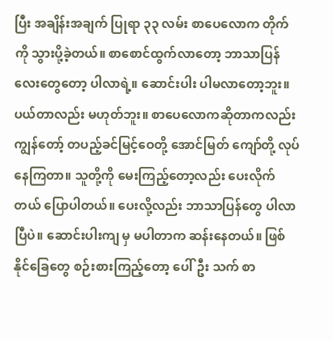ပြီး အချိန်းအချက် ပြုရာ ၃၃ လမ်း စာပေလောက တိုက်ကို သွားပို့ခဲ့တယ်။ စာစောင်ထွက်လာတော့ ဘာသာပြန်လေးတွေတော့ ပါလာရဲ့။ ဆောင်းပါး ပါမလာတော့ဘူး။ ပယ်တာလည်း မဟုတ်ဘူး။ စာပေလောကဆိုတာကလည်း ကျွန်တော့် တပည့်ခင်မြင့်ဝေတို့ အောင်မြတ် ကျော်တို့ လုပ်နေကြတာ။ သူတို့ကို မေးကြည့်တော့လည်း ပေးလိုက်တယ် ပြောပါတယ်။ ပေးလို့လည်း ဘာသာပြန်တွေ ပါလာပြီပဲ။ ဆောင်းပါးကျ မှ မပါတာက ဆန်းနေတယ်။ ဖြစ်နိုင်ခြေတွေ စဉ်းစားကြည့်တော့ ပေါ်ဦး သက် စာ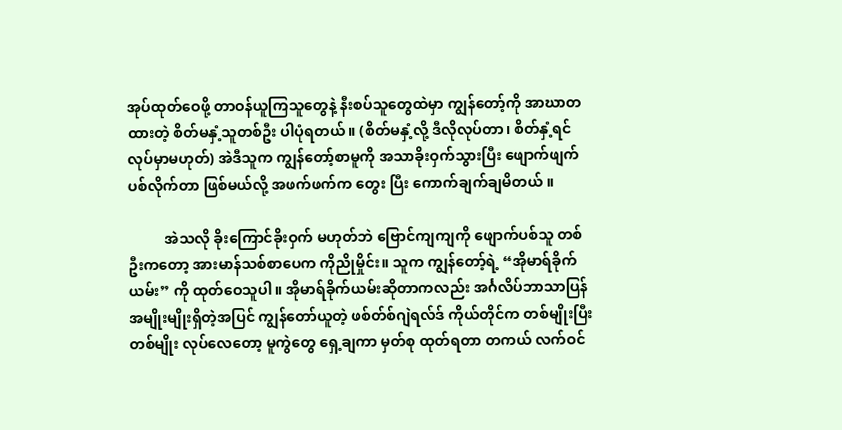အုပ်ထုတ်ဝေဖို့ တာဝန်ယူကြသူတွေနဲ့ နီးစပ်သူတွေထဲမှာ ကျွန်တော့်ကို အာဃာတထားတဲ့ စိတ်မနှံ့သူတစ်ဦး ပါပုံရတယ်။ (စိတ်မနှံ့လို့ ဒီလိုလုပ်တာ၊ စိတ်နှံ့ရင် လုပ်မှာမဟုတ်) အဲဒီသူက ကျွန်တော့်စာမူကို အသာခိုးဝှက်သွားပြီး ဖျောက်ဖျက်ပစ်လိုက်တာ ဖြစ်မယ်လို့ အဖက်ဖက်က တွေး ပြီး ကောက်ချက်ချမိတယ် ။

          အဲသလို ခိုးကြောင်ခိုးဝှက် မဟုတ်ဘဲ ဗြောင်ကျကျကို ဖျောက်ပစ်သူ တစ်ဦးကတော့ အားမာန်သစ်စာပေက ကိုညိုမှိုင်း။ သူက ကျွန်တော့်ရဲ့ “အိုမာရ်ခိုက်ယမ်း” ကို ထုတ်ဝေသူပါ။ အိုမာရ်ခိုက်ယမ်းဆိုတာကလည်း အင်္ဂလိပ်ဘာသာပြန်အမျိုးမျိုးရှိတဲ့အပြင် ကျွန်တော်ယူတဲ့ ဖစ်တ်စ်ဂျဲရလ်ဒ် ကိုယ်တိုင်က တစ်မျိုးပြီး တစ်မျိုး လုပ်လေတော့ မူကွဲတွေ ရှေ့ချကာ မှတ်စု ထုတ်ရတာ တကယ် လက်ဝင်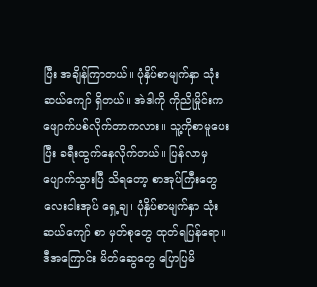ပြီး အချိန်ကြာတယ်။ ပုံနှိပ်စာမျက်နှာ သုံး ဆယ်ကျော် ရှိတယ်။ အဲဒါကို ကိုညိုမှိုင်းက ဖျောက်ပစ်လိုက်တာကလား။ သူ့ကိုစာမူပေးပြီး ခရီးထွက်နေလိုက်တယ်။ ပြန်လာမှ ပျောက်သွားပြီ သိရတော့ စာအုပ်ကြီးတွေ လေးငါးအုပ် ရှေ့ချ၊ ပုံနှိပ်စာမျက်နှာ သုံးဆယ်ကျော် စာ မှတ်စုတွေ ထုတ်ရပြန်ရော။ ဒီအကြောင်း မိတ်ဆွေတွေ ပြောပြမိ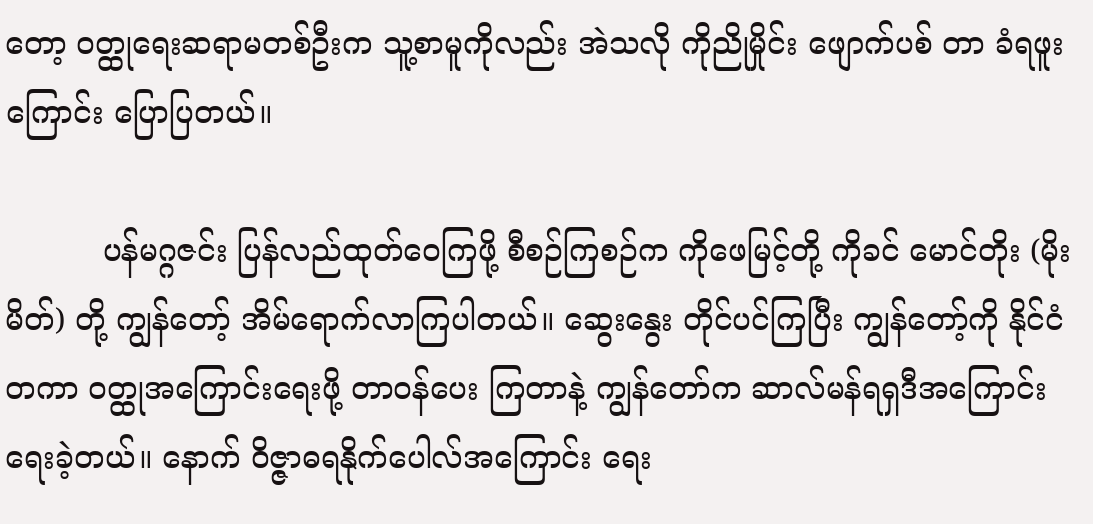တော့ ဝတ္ထုရေးဆရာမတစ်ဦးက သူ့စာမူကိုလည်း အဲသလို ကိုညိုမှိုင်း ဖျောက်ပစ် တာ ခံရဖူးကြောင်း ပြောပြတယ်။

          ပန်မဂ္ဂဇင်း ပြန်လည်ထုတ်ဝေကြဖို့ စီစဉ်ကြစဉ်က ကိုဖေမြင့်တို့ ကိုခင် မောင်တိုး (မိုးမိတ်) တို့ ကျွန်တော့် အိမ်ရောက်လာကြပါတယ်။ ဆွေးနွေး တိုင်ပင်ကြပြီး ကျွန်တော့်ကို နိုင်ငံတကာ ဝတ္ထုအကြောင်းရေးဖို့ တာဝန်ပေး ကြတာနဲ့ ကျွန်တော်က ဆာလ်မန်ရရှဒီအကြောင်း ရေးခဲ့တယ်။ နောက် ဝိဇ္ဇာဓရနိုက်ပေါလ်အကြောင်း ရေး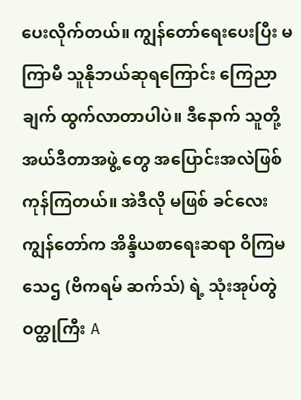ပေးလိုက်တယ်။ ကျွန်တော်ရေးပေးပြီး မကြာမီ သူနိုဘယ်ဆုရကြောင်း ကြေညာချက် ထွက်လာတာပါပဲ။ ဒီနောက် သူတို့ အယ်ဒီတာအဖွဲ့ တွေ အပြောင်းအလဲဖြစ်ကုန်ကြတယ်။ အဲဒီလို မဖြစ် ခင်လေး ကျွန်တော်က အိန္ဒိယစာရေးဆရာ ဝိကြမ သေဌ (ဗိကရမ် ဆက်သ်) ရဲ့ သုံးအုပ်တွဲ ဝတ္ထုကြီး A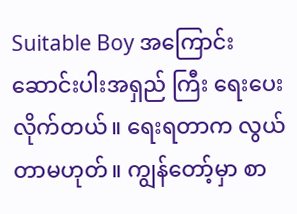Suitable Boy အကြောင်း ဆောင်းပါးအရှည် ကြီး ရေးပေးလိုက်တယ်။ ရေးရတာက လွယ်တာမဟုတ်။ ကျွန်တော့်မှာ စာ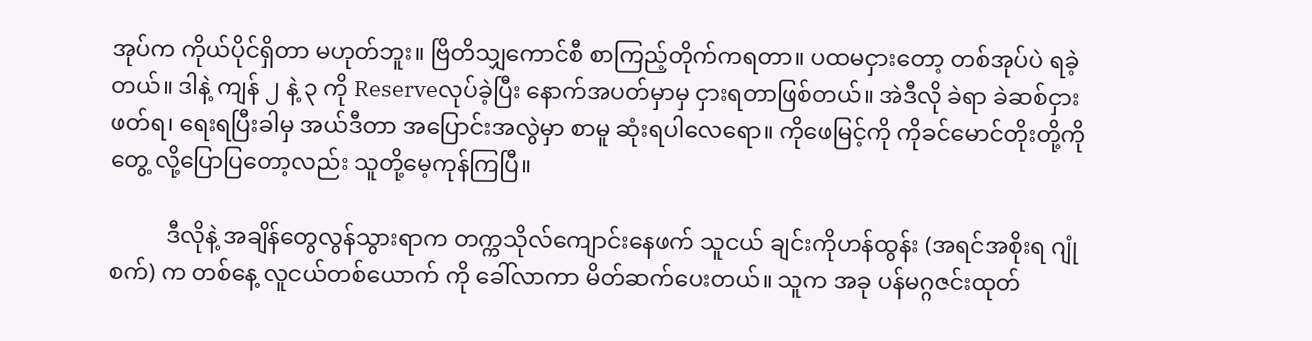အုပ်က ကိုယ်ပိုင်ရှိတာ မဟုတ်ဘူး။ ဗြိတိသျှကောင်စီ စာကြည့်တိုက်ကရတာ။ ပထမငှားတော့ တစ်အုပ်ပဲ ရခဲ့တယ်။ ဒါနဲ့ ကျန် ၂ နဲ့ ၃ ကို Reserveလုပ်ခဲ့ပြီး နောက်အပတ်မှာမှ ငှားရတာဖြစ်တယ်။ အဲဒီလို ခဲရာ ခဲဆစ်ငှားဖတ်ရ၊ ရေးရပြီးခါမှ အယ်ဒီတာ အပြောင်းအလွဲမှာ စာမူ ဆုံးရပါလေရော။ ကိုဖေမြင့်ကို ကိုခင်မောင်တိုးတို့ကို တွေ့ လို့ပြောပြတော့လည်း သူတို့မေ့ကုန်ကြပြီ။

          ဒီလိုနဲ့ အချိန်တွေလွန်သွားရာက တက္ကသိုလ်ကျောင်းနေဖက် သူငယ် ချင်းကိုဟန်ထွန်း (အရင်အစိုးရ ဂျုံစက်) က တစ်နေ့ လူငယ်တစ်ယောက် ကို ခေါ်လာကာ မိတ်ဆက်ပေးတယ်။ သူက အခု ပန်မဂ္ဂဇင်းထုတ်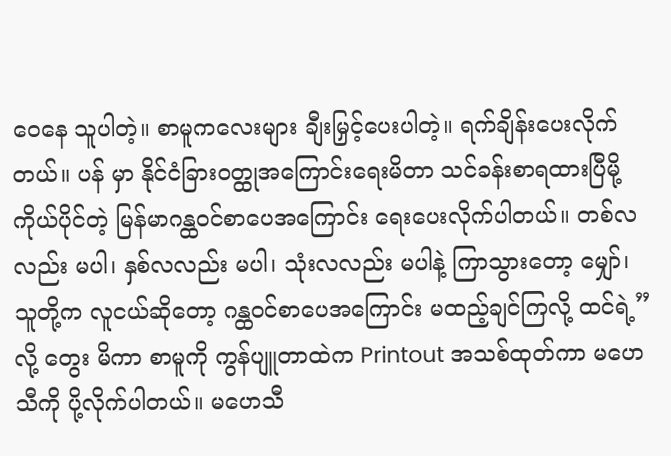ဝေနေ သူပါတဲ့။ စာမူကလေးများ ချီးမြှင့်ပေးပါတဲ့။ ရက်ချိန်းပေးလိုက်တယ်။ ပန် မှာ နိုင်ငံခြားဝတ္ထုအကြောင်းရေးမိတာ သင်ခန်းစာရထားပြီမို့ ကိုယ်ပိုင်တဲ့ မြန်မာဂန္ထဝင်စာပေအကြောင်း ရေးပေးလိုက်ပါတယ်။ တစ်လလည်း မပါ၊ နှစ်လလည်း မပါ၊ သုံးလလည်း မပါနဲ့ ကြာသွားတော့ မျှော်၊ သူတို့က လူငယ်ဆိုတော့ ဂန္ထဝင်စာပေအကြောင်း မထည့်ချင်ကြလို့ ထင်ရဲ့”လို့ တွေး မိကာ စာမူကို ကွန်ပျူတာထဲက Printout အသစ်ထုတ်ကာ မဟေသီကို ပို့လိုက်ပါတယ်။ မဟေသီ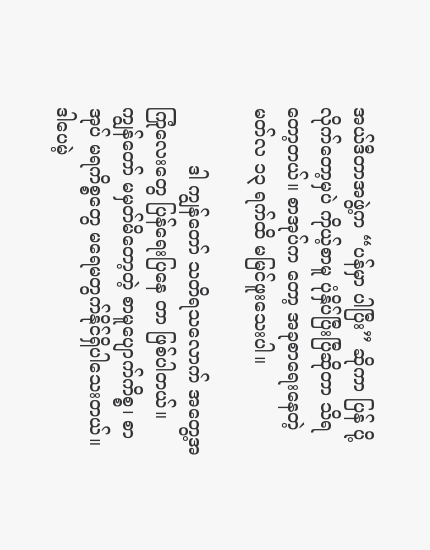အယ်ဒီတာအဖွဲ့က “ပန်မှာ ပါပြီး” ဆိုကာ ပြန် ပို့လိုက်တော့မှပဲ ကိုယ့်စာမူ ပုံနှိပ်ပြီးပြီဆိုတာ သိရတော့တယ်။ စာအုပ်က တော့ အခုစာရေးနေတဲ့ မတ်လ ၁၃ ရက်ထိ မမြင်ဖူးသေးပါ။

          ဒါ ကျွန်တော် သတိရသလောက် အတွေ့အကြုံလေးတွေ ပြန်ရေးပြနေ တာ ဖြစ်ပါတယ်။ ကျွန်တော် မမှတ်မိတော့တဲ့ စာမူပျောက်ကိစ္စ၊ စာအုပ် မရကိစ္စတွေ မရေမတွက်နိုင်ရှိပါသေးတယ်။ ဒါပေမဲ့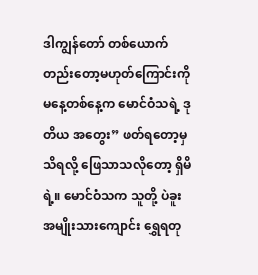ဒါကျွန်တော် တစ်ယောက်တည်းတော့မဟုတ်ကြောင်းကို မနေ့တစ်နေ့က မောင်ဝံသရဲ့ ဒုတိယ အတွေး” ဖတ်ရတော့မှ သိရလို့ ဖြေသာသလိုတော့ ရှိမိရဲ့။ မောင်ဝံသက သူတို့ ပဲခူးအမျိုးသားကျောင်း ရွှေရတု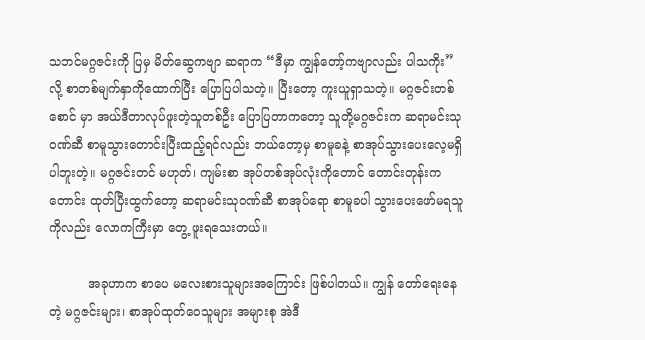သဘင်မဂ္ဂဇင်းကို ပြမှ မိတ်ဆွေကဗျာ ဆရာက “ဒီမှာ ကျွန်တော့်ကဗျာလည်း ပါသကိုး” လို့ စာတစ်မျက်နှာကိုထောက်ပြီး ပြောပြပါသတဲ့။ ပြီးတော့ ကူးယူရှာသတဲ့။ မဂ္ဂဇင်းတစ်စောင် မှာ အယ်ဒီတာလုပ်ဖူးတဲ့သူတစ်ဦး ပြောပြတာကတော့ သူတို့မဂ္ဂဇင်းက ဆရာမင်းသုဝဏ်ဆီ စာမူသွားတောင်းပြီးထည့်ရင်လည်း ဘယ်တော့မှ စာမူခနဲ့ စာအုပ်သွားပေးလေ့မရှိပါဘူးတဲ့။ မဂ္ဂဇင်းတင် မဟုတ်၊ ကျမ်းစာ အုပ်တစ်အုပ်လုံးကိုတောင် တောင်းတုန်းကတောင်း ထုတ်ပြီးထွက်တော့ ဆရာမင်းသုဝဏ်ဆီ စာအုပ်ရော စာမူခပါ သွားပေးဖော်မရသူကိုလည်း လောကကြီးမှာ တွေ့ ဖူးရသေးတယ်။

          အခုဟာက စာပေ မလေးစားသူများအကြောင်း ဖြစ်ပါတယ်။ ကျွန် တော်ရေးနေတဲ့ မဂ္ဂဇင်းများ၊ စာအုပ်ထုတ်ဝေသူများ အများစု အဲဒီ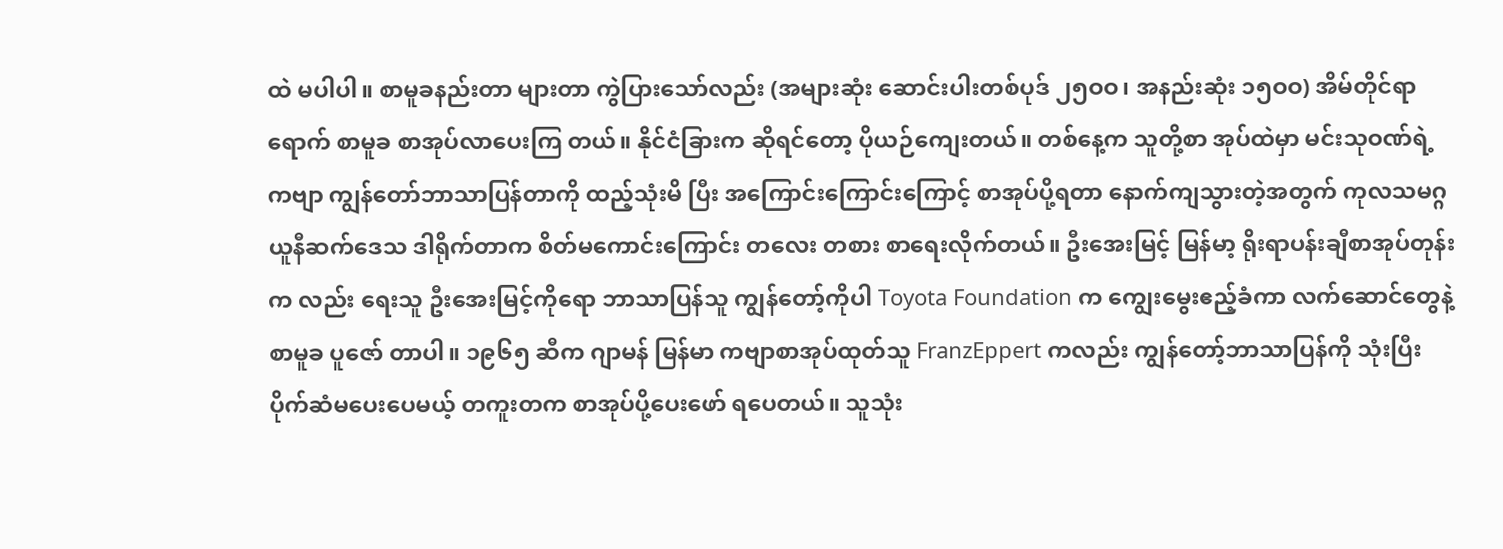ထဲ မပါပါ။ စာမူခနည်းတာ များတာ ကွဲပြားသော်လည်း (အများဆုံး ဆောင်းပါးတစ်ပုဒ် ၂၅ဝဝ၊ အနည်းဆုံး ၁၅ဝဝ) အိမ်တိုင်ရာရောက် စာမူခ စာအုပ်လာပေးကြ တယ်။ နိုင်ငံခြားက ဆိုရင်တော့ ပိုယဉ်ကျေးတယ်။ တစ်နေ့က သူတို့စာ အုပ်ထဲမှာ မင်းသုဝဏ်ရဲ့ ကဗျာ ကျွန်တော်ဘာသာပြန်တာကို ထည့်သုံးမိ ပြီး အကြောင်းကြောင်းကြောင့် စာအုပ်ပို့ရတာ နောက်ကျသွားတဲ့အတွက် ကုလသမဂ္ဂယူနီဆက်ဒေသ ဒါရိုက်တာက စိတ်မကောင်းကြောင်း တလေး တစား စာရေးလိုက်တယ်။ ဦးအေးမြင့် မြန်မာ့ ရိုးရာပန်းချီစာအုပ်တုန်းက လည်း ရေးသူ ဦးအေးမြင့်ကိုရော ဘာသာပြန်သူ ကျွန်တော့်ကိုပါ Toyota Foundation က ကျွေးမွေးဧည့်ခံကာ လက်ဆောင်တွေနဲ့ စာမူခ ပူဇော် တာပါ။ ၁၉၆၅ ဆီက ဂျာမန် မြန်မာ ကဗျာစာအုပ်ထုတ်သူ FranzEppert ကလည်း ကျွန်တော့်ဘာသာပြန်ကို သုံးပြီး ပိုက်ဆံမပေးပေမယ့် တကူးတက စာအုပ်ပို့ပေးဖော် ရပေတယ်။ သူသုံး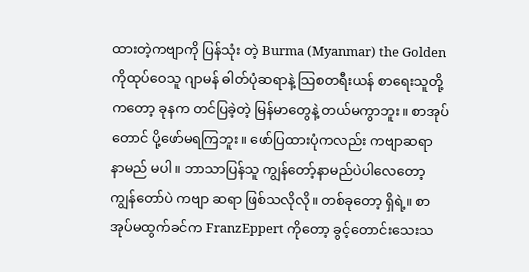ထားတဲ့ကဗျာကို ပြန်သုံး တဲ့ Burma (Myanmar) the Golden ကိုထုပ်ဝေသူ ဂျာမန် ဓါတ်ပုံဆရာနဲ့ သြစတရီးယန် စာရေးသူတို့ကတော့ ခုနက တင်ပြခဲ့တဲ့ မြန်မာတွေနဲ့ တယ်မကွာဘူး။ စာအုပ်တောင် ပို့ဖော်မရကြဘူး။ ဖော်ပြထားပုံကလည်း ကဗျာဆရာ နာမည် မပါ။ ဘာသာပြန်သူ ကျွန်တော့်နာမည်ပဲပါလေတော့ ကျွန်တော်ပဲ ကဗျာ ဆရာ ဖြစ်သလိုလို။ တစ်ခုတော့ ရှိရဲ့။ စာအုပ်မထွက်ခင်က FranzEppert ကိုတော့ ခွင့်တောင်းသေးသ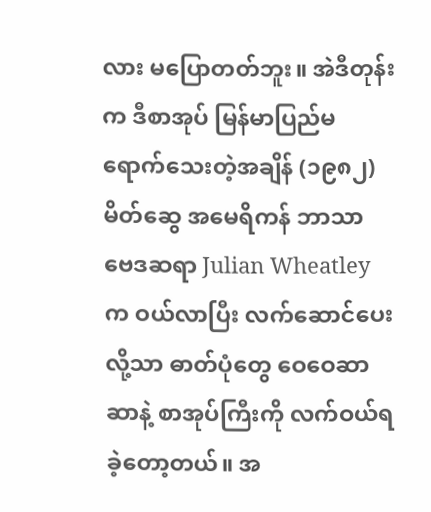လား မပြောတတ်ဘူး။ အဲဒီတုန်းက ဒီစာအုပ် မြန်မာပြည်မရောက်သေးတဲ့အချိန် (၁၉၈၂) မိတ်ဆွေ အမေရိကန် ဘာသာ ဗေဒဆရာ Julian Wheatley က ဝယ်လာပြီး လက်ဆောင်ပေးလို့သာ ဓာတ်ပုံတွေ ဝေဝေဆာဆာနဲ့ စာအုပ်ကြီးကို လက်ဝယ်ရခဲ့တော့တယ်။ အ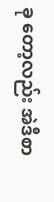ခု တော့လည်း အဲဒီစာ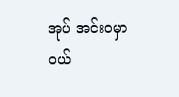အုပ် အင်းဝမှာ ဝယ်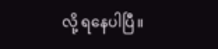လို့ ရနေပါပြီ။